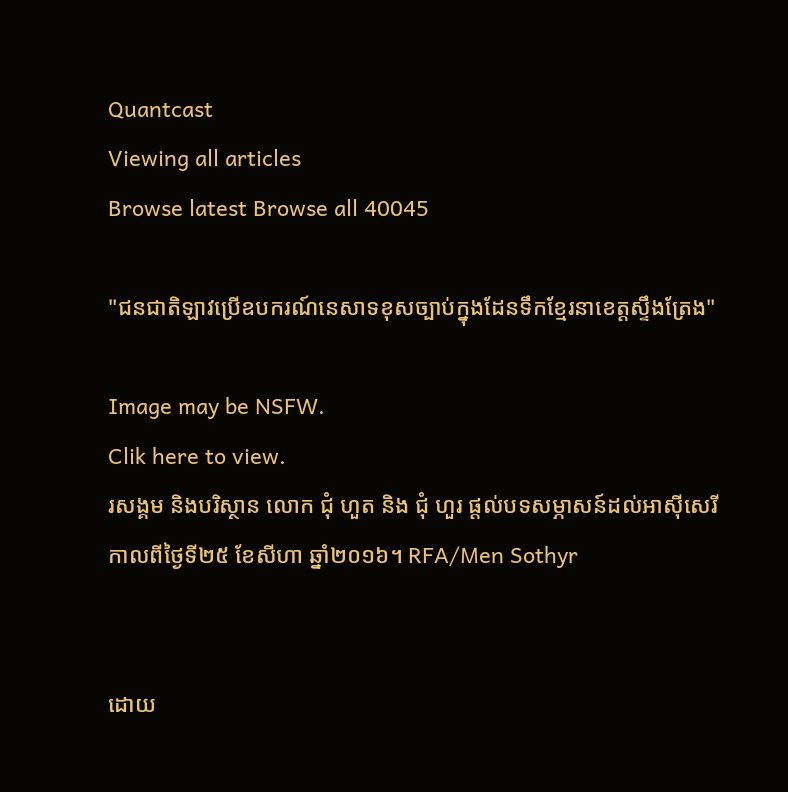Quantcast
Viewing all articles
Browse latest Browse all 40045

"ជនជាតិឡាវប្រើឧបករណ៍នេសាទខុសច្បាប់ក្នុងដែនទឹកខ្មែរនាខេត្តស្ទឹងត្រែង"

Image may be NSFW.
Clik here to view.
រសង្គម និងបរិស្ថាន លោក ជុំ ហួត និង ជុំ ហួរ ផ្ដល់បទសម្ភាសន៍ដល់អាស៊ីសេរី កាលពីថ្ងៃទី២៥ ខែសីហា ឆ្នាំ២០១៦។ RFA/Men Sothyr


ដោយ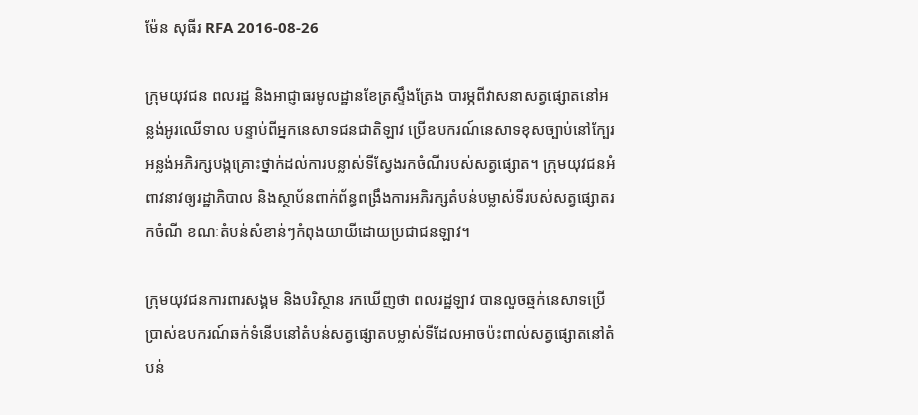ម៉ែន សុធីរ RFA 2016-08-26

ក្រុមយុវជន ពលរដ្ឋ និងអាជ្ញាធរមូលដ្ឋានខែត្រស្ទឹងត្រែង បារម្ភពីវាសនាសត្វផ្សោតនៅអន្លង់អូរឈើទាល បន្ទាប់ពីអ្នកនេសាទជនជាតិឡាវ ប្រើឧបករណ៍នេសាទខុសច្បាប់នៅក្បែរអន្លង់អភិរក្សបង្កគ្រោះថ្នាក់ដល់ការបន្លាស់ទីស្វែងរកចំណីរបស់សត្វផ្សោត។ ក្រុមយុវជនអំពាវនាវឲ្យរដ្ឋាភិបាល និងស្ថាប័នពាក់ព័ន្ធពង្រឹងការអភិរក្សតំបន់បម្លាស់ទីរបស់សត្វផ្សោតរកចំណី ខណៈតំបន់សំខាន់ៗកំពុងយាយីដោយប្រជាជនឡាវ។

ក្រុមយុវជនការពារសង្គម និងបរិស្ថាន រកឃើញថា ពលរដ្ឋឡាវ បានលួចឆ្មក់នេសាទប្រើប្រាស់ឧបករណ៍ឆក់ទំនើបនៅតំបន់សត្វផ្សោតបម្លាស់ទីដែលអាចប៉ះពាល់សត្វផ្សោតនៅតំបន់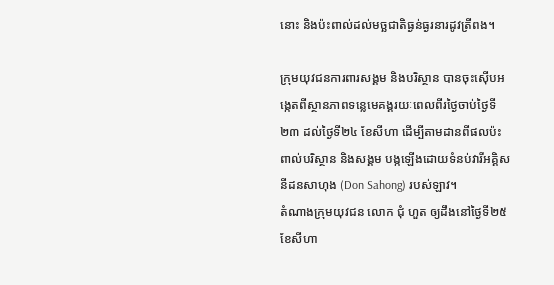នោះ និងប៉ះពាល់ដល់មច្ឆជាតិធ្ងន់ធ្ងរនារដូវត្រីពង។

ក្រុមយុវជនការពារសង្គម និងបរិស្ថាន បានចុះស៊ើបអង្កេតពីស្ថានភាពទន្លេមេគង្គរយៈពេលពីរថ្ងៃចាប់ថ្ងៃទី២៣ ដល់ថ្ងៃទី២៤ ខែសីហា ដើម្បីតាមដានពីផលប៉ះពាល់បរិស្ថាន និងសង្គម បង្កឡើងដោយទំនប់វារីអគ្គិសនីដនសាហុង (Don Sahong) របស់ឡាវ។
តំណាងក្រុមយុវជន លោក ជុំ ហួត ឲ្យដឹងនៅថ្ងៃទី២៥ ខែសីហា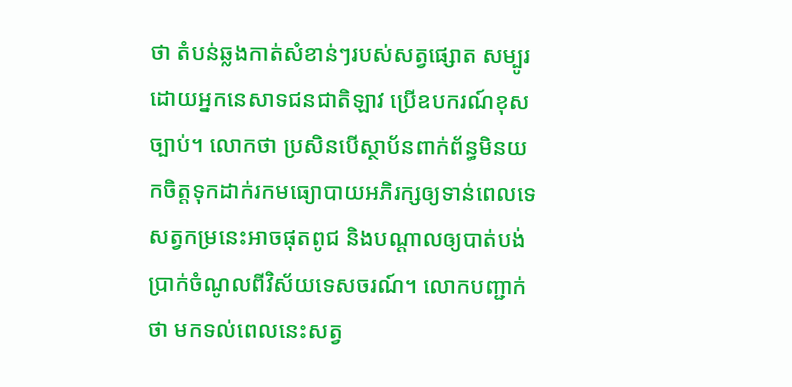ថា តំបន់ឆ្លងកាត់សំខាន់ៗរបស់សត្វផ្សោត សម្បូរដោយអ្នកនេសាទជនជាតិឡាវ ប្រើឧបករណ៍ខុសច្បាប់។ លោកថា ប្រសិនបើស្ថាប័នពាក់ព័ន្ធមិនយកចិត្តទុកដាក់រកមធ្យោបាយអភិរក្សឲ្យទាន់ពេលទេ សត្វកម្រនេះអាចផុតពូជ និងបណ្ដាលឲ្យបាត់បង់ប្រាក់ចំណូលពីវិស័យទេសចរណ៍។ លោកបញ្ជាក់ថា មកទល់ពេលនេះសត្វ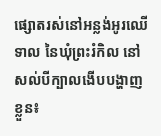ផ្សោតរស់នៅអន្លង់អូរឈើទាល នៃឃុំព្រះរំកិល នៅសល់បីក្បាលងើបបង្ហាញខ្លួន៖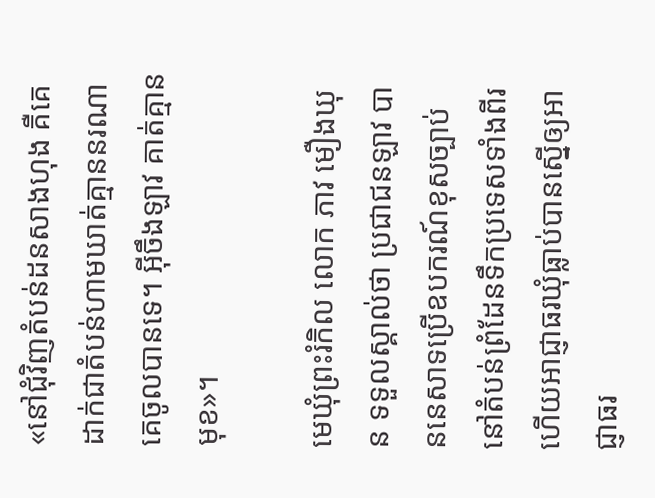«នៅជុំវិញតំបន់ដនសាងហុង គឺគេដាក់ជាតំបន់ហាមឃាត់គ្មាននរណាគេចូលបានទេ។ អ៊ីចឹងឡាវ គាត់គ្មានមុខ»។

មេឃុំព្រះរំកិល លោក ភាវ មឿងឃុន ទទួលស្គាល់ថា ប្រជាជនឡាវ បាននេសាទប្រើឧបករណ៍ខុសច្បាប់នៅតំបន់ព្រំដែនទឹកប្រទេសទាំងពីរ ហើយអាជ្ញាធរឃុំធ្លាប់បានស្នើឲ្យអាជ្ញាធរ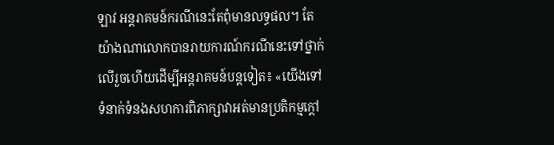ឡាវ អន្តរាគមន៍ករណីនេះតែពុំមានលទ្ធផល។ តែយ៉ាងណាលោកបានរាយការណ៍ករណីនេះទៅថ្នាក់លើរួចហើយដើម្បីអន្តរាគមន៍បន្តទៀត៖ «យើងទៅទំនាក់ទំនងសហការពិភាក្សាវាអត់មានប្រតិកម្មក្ដៅ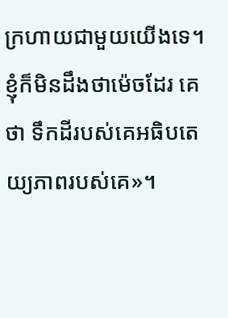ក្រហាយជាមួយយើងទេ។ ខ្ញុំក៏មិនដឹងថាម៉េចដែរ គេថា ទឹកដីរបស់គេអធិបតេយ្យភាពរបស់គេ»។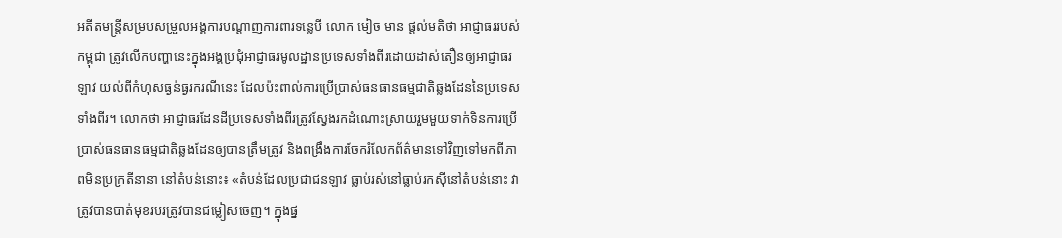អតីតមន្ត្រីសម្របសម្រួលអង្គការបណ្ដាញការពារទន្លេបី លោក មៀច មាន ផ្ដល់មតិថា អាជ្ញាធររបស់កម្ពុជា ត្រូវលើកបញ្ហានេះក្នុងអង្គប្រជុំអាជ្ញាធរមូលដ្ឋានប្រទេសទាំងពីរដោយដាស់តឿនឲ្យអាជ្ញាធរឡាវ យល់ពីកំហុសធ្ងន់ធ្ងរករណីនេះ ដែលប៉ះពាល់ការប្រើប្រាស់ធនធានធម្មជាតិឆ្លងដែននៃប្រទេសទាំងពីរ។ លោកថា អាជ្ញាធរដែនដីប្រទេសទាំងពីរត្រូវស្វែងរកដំណោះស្រាយរួមមួយទាក់ទិនការប្រើប្រាស់ធនធានធម្មជាតិឆ្លងដែនឲ្យបានត្រឹមត្រូវ និងពង្រឹងការចែករំលែកព័ត៌មានទៅវិញទៅមកពីភាពមិនប្រក្រតីនានា នៅតំបន់នោះ៖ «តំបន់ដែលប្រជាជនឡាវ ធ្លាប់រស់នៅធ្លាប់រកស៊ីនៅតំបន់នោះ វាត្រូវបានបាត់មុខរបរត្រូវបានជម្លៀសចេញ។ ក្នុងផ្ន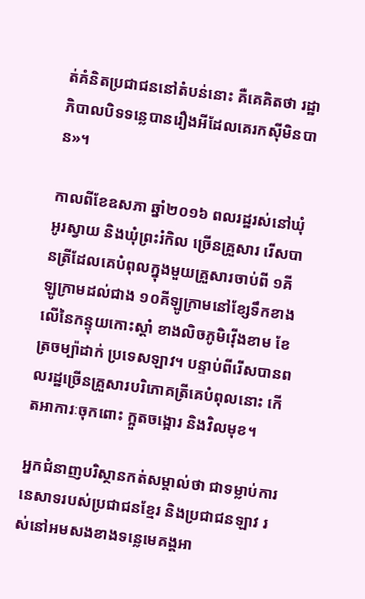ត់គំនិតប្រជាជននៅតំបន់នោះ គឺគេគិតថា រដ្ឋាភិបាលបិទទន្លេបានរឿងអីដែលគេរកស៊ីមិនបាន»។

កាលពីខែឧសភា ឆ្នាំ២០១៦ ពលរដ្ឋរស់នៅឃុំអូរស្វាយ និងឃុំព្រះរំកិល ច្រើនគ្រួសារ រើសបានត្រីដែលគេបំពុលក្នុងមួយគ្រួសារចាប់ពី ១គីឡូក្រាមដល់ជាង ១០គីឡូក្រាមនៅខ្សែទឹកខាងលើនៃកន្ទុយកោះស្ដាំ ខាងលិចភូមិវ៉ើងខាម ខែត្រចម្ប៉ាដាក់ ប្រទេសឡាវ។ បន្ទាប់ពីរើសបានពលរដ្ឋច្រើនគ្រួសារបរិភោគត្រីគេបំពុលនោះ កើតអាការៈចុកពោះ ក្អួតចង្អោរ និងវិលមុខ។

អ្នកជំនាញបរិស្ថានកត់សម្គាល់ថា ជាទម្លាប់ការនេសាទរបស់ប្រជាជនខ្មែរ និងប្រជាជនឡាវ រស់នៅអមសងខាងទន្លេមេគង្គអា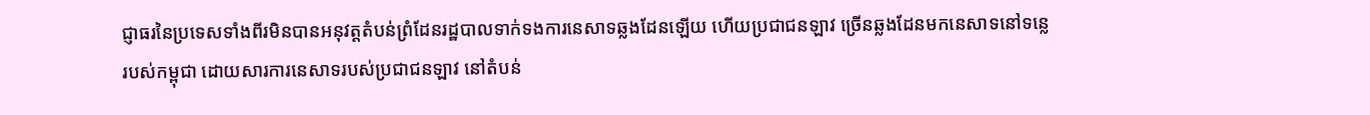ជ្ញាធរនៃប្រទេសទាំងពីរមិនបានអនុវត្តតំបន់ព្រំដែនរដ្ឋបាលទាក់ទងការនេសាទឆ្លងដែនឡើយ ហើយប្រជាជនឡាវ ច្រើនឆ្លងដែនមកនេសាទនៅទន្លេរបស់កម្ពុជា ដោយសារការនេសាទរបស់ប្រជាជនឡាវ នៅតំបន់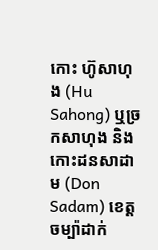កោះ ហ៊ូសាហុង (Hu Sahong) ឬច្រកសាហុង និងកោះដនសាដាម (Don Sadam) ខេត្តចម្ប៉ាដាក់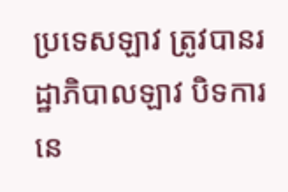ប្រទេសឡាវ ត្រូវបានរដ្ឋាភិបាលឡាវ បិទការនេ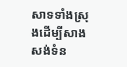សាទទាំងស្រុងដើម្បីសាងសង់ទំន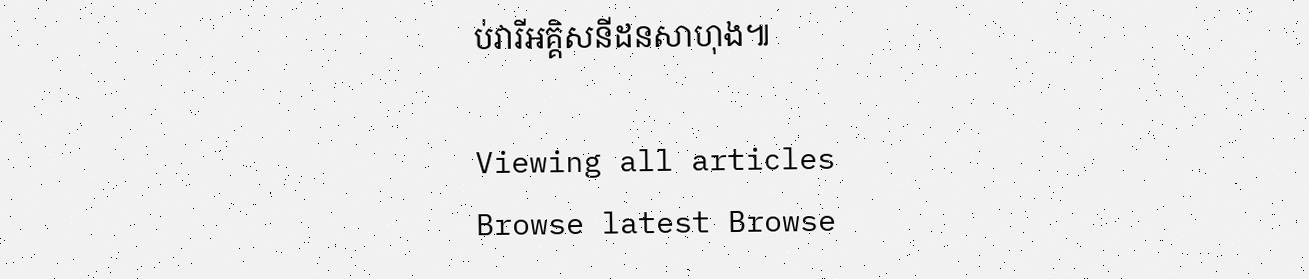ប់វារីអគ្គិសនីដនសាហុង៕

Viewing all articles
Browse latest Browse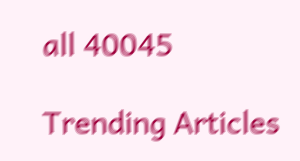all 40045

Trending Articles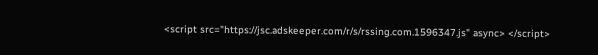<script src="https://jsc.adskeeper.com/r/s/rssing.com.1596347.js" async> </script>